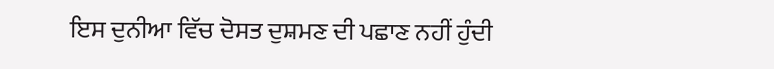ਇਸ ਦੁਨੀਆ ਵਿੱਚ ਦੋਸਤ ਦੁਸ਼ਮਣ ਦੀ ਪਛਾਣ ਨਹੀਂ ਹੁੰਦੀ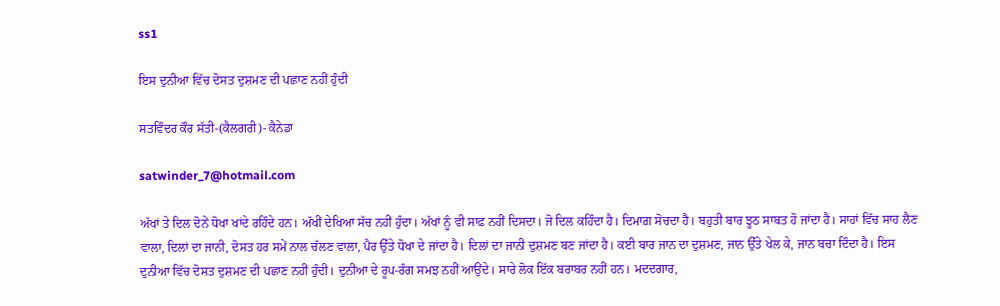ss1

ਇਸ ਦੁਨੀਆ ਵਿੱਚ ਦੋਸਤ ਦੁਸ਼ਮਣ ਦੀ ਪਛਾਣ ਨਹੀਂ ਹੁੰਦੀ

ਸਤਵਿੰਦਰ ਕੌਰ ਸੱਤੀ-(ਕੈਲਗਰੀ)- ਕੈਨੇਡਾ

satwinder_7@hotmail.com

ਅੱਖਾਂ ਤੇ ਦਿਲ ਦੋਨੇਂ ਧੋਖਾ ਖਾਂਦੇ ਰਹਿੰਦੇ ਹਨ। ਅੱਖੀਂ ਦੇਖਿਆ ਸੱਚ ਨਹੀਂ ਹੁੰਦਾ। ਅੱਖਾਂ ਨੂੰ ਵੀ ਸਾਫ਼ ਨਹੀਂ ਦਿਸਦਾ। ਜੋ ਦਿਲ ਕਹਿੰਦਾ ਹੈ। ਦਿਮਾਗ਼ ਸੋਚਦਾ ਹੈ। ਬਹੁਤੀ ਬਾਰ ਝੂਠ ਸਾਬਤ ਹੋ ਜਾਂਦਾ ਹੈ। ਸਾਹਾਂ ਵਿੱਚ ਸਾਹ ਲੈਣ ਵਾਲਾ, ਦਿਲਾਂ ਦਾ ਜਾਨੀ, ਦੋਸਤ ਹਰ ਸਮੇਂ ਨਾਲ ਚੱਲਣ ਵਾਲਾ, ਪੈਰ ਉੱਤੇ ਧੋਖਾ ਦੇ ਜਾਂਦਾ ਹੈ। ਦਿਲਾਂ ਦਾ ਜਾਨੀ ਦੁਸ਼ਮਣ ਬਣ ਜਾਂਦਾ ਹੈ। ਕਈ ਬਾਰ ਜਾਨ ਦਾ ਦੁਸ਼ਮਣ, ਜਾਨ ਉੱਤੇ ਖੇਲ ਕੇ, ਜਾਨ ਬਚਾ ਦਿੰਦਾ ਹੈ। ਇਸ ਦੁਨੀਆ ਵਿੱਚ ਦੋਸਤ ਦੁਸ਼ਮਣ ਦੀ ਪਛਾਣ ਨਹੀਂ ਹੁੰਦੀ। ਦੁਨੀਆ ਦੇ ਰੂਪ-ਰੰਗ ਸਮਝ ਨਹੀਂ ਆਉਂਦੇ। ਸਾਰੇ ਲੋਕ ਇੱਕ ਬਰਾਬਰ ਨਹੀਂ ਹਨ। ਮਦਦਗਾਰ,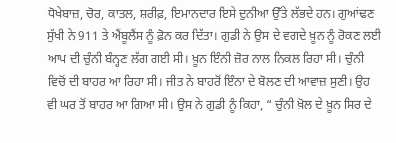ਧੋਖੇਬਾਜ਼, ਚੋਰ, ਕਾਤਲ, ਸ਼ਰੀਫ਼, ਇਮਾਨਦਾਰ ਇਸੇ ਦੁਨੀਆ ਉੱਤੇ ਲੱਭਦੇ ਹਨ। ਗੁਆਂਢਣ ਸੁੱਖੀ ਨੇ 911 ਤੇ ਐਂਬੂਲੈਂਸ ਨੂੰ ਫ਼ੋਨ ਕਰ ਦਿੱਤਾ। ਗੁਡੀ ਨੇ ਉਸ ਦੇ ਵਗਦੇ ਖ਼ੂਨ ਨੂੰ ਰੋਕਣ ਲਈ ਆਪ ਦੀ ਚੁੰਨੀ ਬੰਨ੍ਹਣ ਲੱਗ ਗਈ ਸੀ। ਖ਼ੂਨ ਇੰਨੀ ਜ਼ੋਰ ਨਾਲ ਨਿਕਲ ਰਿਹਾ ਸੀ। ਚੁੰਨੀ ਵਿਚੋਂ ਦੀ ਬਾਹਰ ਆ ਰਿਹਾ ਸੀ। ਜੀਤ ਨੇ ਬਾਹਰੋਂ ਇੰਨਾ ਦੇ ਬੋਲਣ ਦੀ ਆਵਾਜ਼ ਸੁਣੀ। ਉਹ ਵੀ ਘਰ ਤੋਂ ਬਾਹਰ ਆ ਗਿਆ ਸੀ। ਉਸ ਨੇ ਗੁਡੀ ਨੂੰ ਕਿਹਾ, “ ਚੁੰਨੀ ਖ਼ੋਲ ਦੇ ਖ਼ੂਨ ਸਿਰ ਦੇ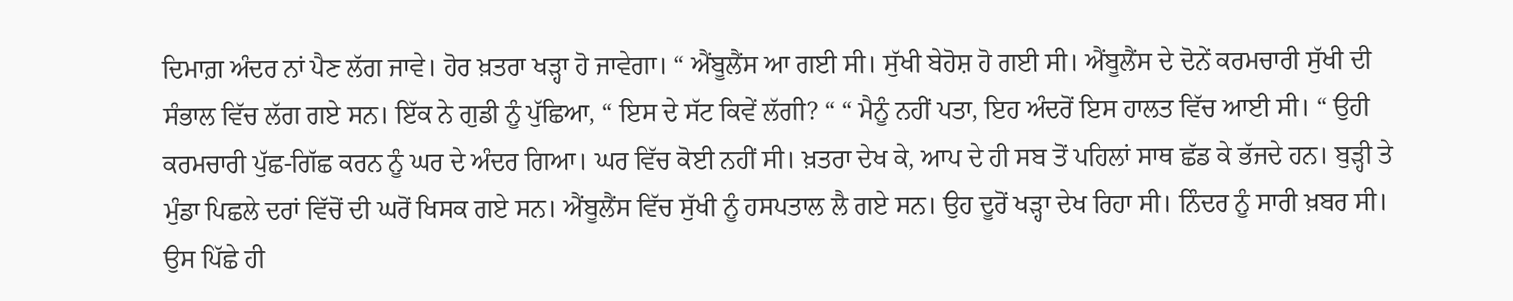ਦਿਮਾਗ਼ ਅੰਦਰ ਨਾਂ ਪੈਣ ਲੱਗ ਜਾਵੇ। ਹੋਰ ਖ਼ਤਰਾ ਖੜ੍ਹਾ ਹੋ ਜਾਵੇਗਾ। “ ਐਂਬੂਲੈਂਸ ਆ ਗਈ ਸੀ। ਸੁੱਖੀ ਬੇਹੋਸ਼ ਹੋ ਗਈ ਸੀ। ਐਂਬੂਲੈਂਸ ਦੇ ਦੋਨੇਂ ਕਰਮਚਾਰੀ ਸੁੱਖੀ ਦੀ ਸੰਭਾਲ ਵਿੱਚ ਲੱਗ ਗਏ ਸਨ। ਇੱਕ ਨੇ ਗੁਡੀ ਨੂੰ ਪੁੱਛਿਆ, “ ਇਸ ਦੇ ਸੱਟ ਕਿਵੇਂ ਲੱਗੀ? “ “ ਮੈਨੂੰ ਨਹੀਂ ਪਤਾ, ਇਹ ਅੰਦਰੋਂ ਇਸ ਹਾਲਤ ਵਿੱਚ ਆਈ ਸੀ। “ ਉਹੀ ਕਰਮਚਾਰੀ ਪੁੱਛ-ਗਿੱਛ ਕਰਨ ਨੂੰ ਘਰ ਦੇ ਅੰਦਰ ਗਿਆ। ਘਰ ਵਿੱਚ ਕੋਈ ਨਹੀਂ ਸੀ। ਖ਼ਤਰਾ ਦੇਖ ਕੇ, ਆਪ ਦੇ ਹੀ ਸਬ ਤੋਂ ਪਹਿਲਾਂ ਸਾਥ ਛੱਡ ਕੇ ਭੱਜਦੇ ਹਨ। ਬੁੜ੍ਹੀ ਤੇ ਮੁੰਡਾ ਪਿਛਲੇ ਦਰਾਂ ਵਿੱਚੋਂ ਦੀ ਘਰੋਂ ਖਿਸਕ ਗਏ ਸਨ। ਐਂਬੂਲੈਂਸ ਵਿੱਚ ਸੁੱਖੀ ਨੂੰ ਹਸਪਤਾਲ ਲੈ ਗਏ ਸਨ। ਉਹ ਦੂਰੋਂ ਖੜ੍ਹਾ ਦੇਖ ਰਿਹਾ ਸੀ। ਨਿੰਦਰ ਨੂੰ ਸਾਰੀ ਖ਼ਬਰ ਸੀ। ਉਸ ਪਿੱਛੇ ਹੀ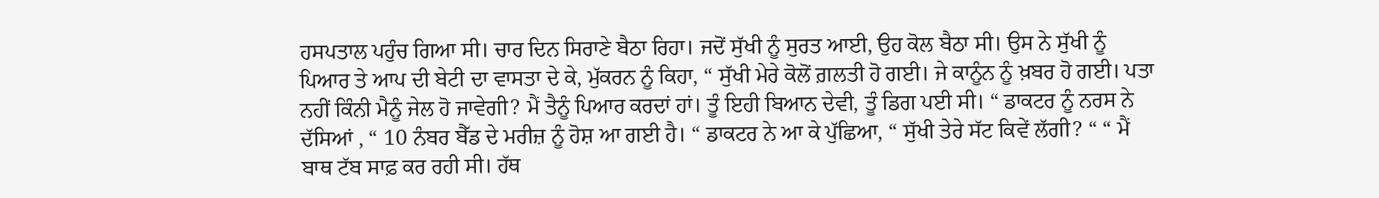ਹਸਪਤਾਲ ਪਹੁੰਚ ਗਿਆ ਸੀ। ਚਾਰ ਦਿਨ ਸਿਰਾਣੇ ਬੈਠਾ ਰਿਹਾ। ਜਦੋਂ ਸੁੱਖੀ ਨੂੰ ਸੁਰਤ ਆਈ, ਉਹ ਕੋਲ ਬੈਠਾ ਸੀ। ਉਸ ਨੇ ਸੁੱਖੀ ਨੂੰ ਪਿਆਰ ਤੇ ਆਪ ਦੀ ਬੇਟੀ ਦਾ ਵਾਸਤਾ ਦੇ ਕੇ, ਮੁੱਕਰਨ ਨੂੰ ਕਿਹਾ, “ ਸੁੱਖੀ ਮੇਰੇ ਕੋਲੋਂ ਗ਼ਲਤੀ ਹੋ ਗਈ। ਜੇ ਕਾਨੂੰਨ ਨੂੰ ਖ਼ਬਰ ਹੋ ਗਈ। ਪਤਾ ਨਹੀਂ ਕਿੰਨੀ ਮੈਨੂੰ ਜੇਲ ਹੋ ਜਾਵੇਗੀ? ਮੈਂ ਤੈਨੂੰ ਪਿਆਰ ਕਰਦਾਂ ਹਾਂ। ਤੂੰ ਇਹੀ ਬਿਆਨ ਦੇਵੀ, ਤੂੰ ਡਿਗ ਪਈ ਸੀ। “ ਡਾਕਟਰ ਨੂੰ ਨਰਸ ਨੇ ਦੱਸਿਆਂ , “ 10 ਨੰਬਰ ਬੈੱਡ ਦੇ ਮਰੀਜ਼ ਨੂੰ ਹੋਸ਼ ਆ ਗਈ ਹੈ। “ ਡਾਕਟਰ ਨੇ ਆ ਕੇ ਪੁੱਛਿਆ, “ ਸੁੱਖੀ ਤੇਰੇ ਸੱਟ ਕਿਵੇਂ ਲੱਗੀ? “ “ ਮੈਂ ਬਾਥ ਟੱਬ ਸਾਫ਼ ਕਰ ਰਹੀ ਸੀ। ਹੱਥ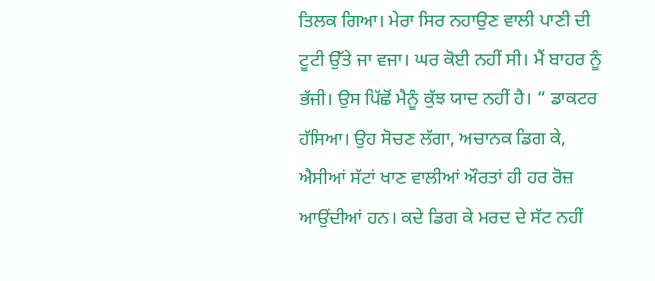ਤਿਲਕ ਗਿਆ। ਮੇਰਾ ਸਿਰ ਨਹਾਉਣ ਵਾਲੀ ਪਾਣੀ ਦੀ ਟੂਟੀ ਉੱਤੇ ਜਾ ਵਜਾ। ਘਰ ਕੋਈ ਨਹੀਂ ਸੀ। ਮੈਂ ਬਾਹਰ ਨੂੰ ਭੱਜੀ। ਉਸ ਪਿੱਛੋਂ ਮੈਨੂੰ ਕੁੱਝ ਯਾਦ ਨਹੀਂ ਹੈ। “ ਡਾਕਟਰ ਹੱਸਿਆ। ਉਹ ਸੋਚਣ ਲੱਗਾ, ਅਚਾਨਕ ਡਿਗ ਕੇ, ਐਸੀਆਂ ਸੱਟਾਂ ਖਾਣ ਵਾਲੀਆਂ ਔਰਤਾਂ ਹੀ ਹਰ ਰੋਜ਼ ਆਉਂਦੀਆਂ ਹਨ। ਕਦੇ ਡਿਗ ਕੇ ਮਰਦ ਦੇ ਸੱਟ ਨਹੀਂ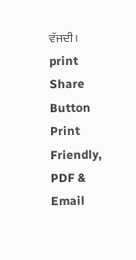ਵੱਜਦੀ।
print
Share Button
Print Friendly, PDF & Email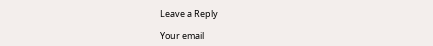Leave a Reply

Your email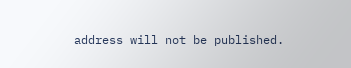address will not be published.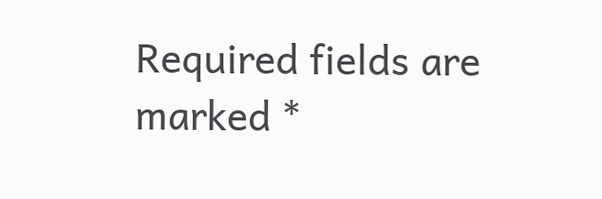Required fields are marked *